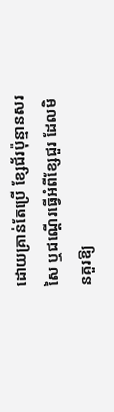ដោយគ្រាន់តែប្រើ ខ្សែជ័រប៉ុន្មានសរសៃ ឬជណ្ដើរធ្វើអំពីខ្សែជួរ ដែលមិនគួរឱ្យ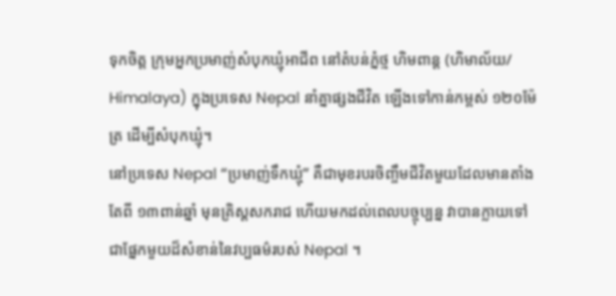ទុកចិត្ត ក្រុមអ្នកប្រមាញ់សំបុកឃ្មុំអាជីព នៅតំបន់ភ្នំថ្ម ហិមពាន្ដ (ហិមាល័យ/ Himalaya) ក្នុងប្រទេស Nepal នាំគ្នាផ្សងជីវិត ឡើងទៅកាន់កម្ពស់ ១២០ម៉ែត្រ ដើម្បីសំបុកឃ្មុំ។
នៅប្រទេស Nepal “ប្រមាញ់ទឹកឃ្មុំ” គឺជាមុខរបរចិញ្ចឹមជីវិតមួយដែលមានតាំងតែពី ១៣ពាន់ឆ្នាំ មុនគ្រិស្ដសករាជ ហើយមកដល់ពេលបច្ចុប្បន្ន វាបានក្លាយទៅជាផ្នែកមួយដ៏សំខាន់នៃវប្បធម៌របស់ Nepal ។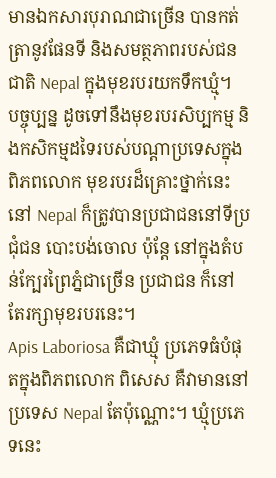មានឯកសារបុរាណជាច្រើន បានកត់ត្រានូវផែនទី និងសមត្ថភាពរបស់ជនជាតិ Nepal ក្នុងមុខរបរយកទឹកឃ្មុំ។
បច្ចុប្បន្ន ដូចទៅនឹងមុខរបរសិប្បកម្ម និងកសិកម្មដទៃរបស់បណ្ដាប្រទេសក្នុងពិភពលោក មុខរបរដ៏គ្រោះថ្នាក់នេះ នៅ Nepal ក៏ត្រូវបានប្រជាជននៅទីប្រជុំជន បោះបង់ចោល ប៉ុន្ដែ នៅក្នុងតំបន់ក្បែរព្រៃភ្នំជាច្រើន ប្រជាជន ក៏នៅតែរក្សាមុខរបរនេះ។
Apis Laboriosa គឺជាឃ្មុំ ប្រភេទធំបំផុតក្នុងពិភពលោក ពិសេស គឺវាមាននៅប្រទេស Nepal តែប៉ុណ្ណោះ។ ឃ្មុំប្រភេទនេះ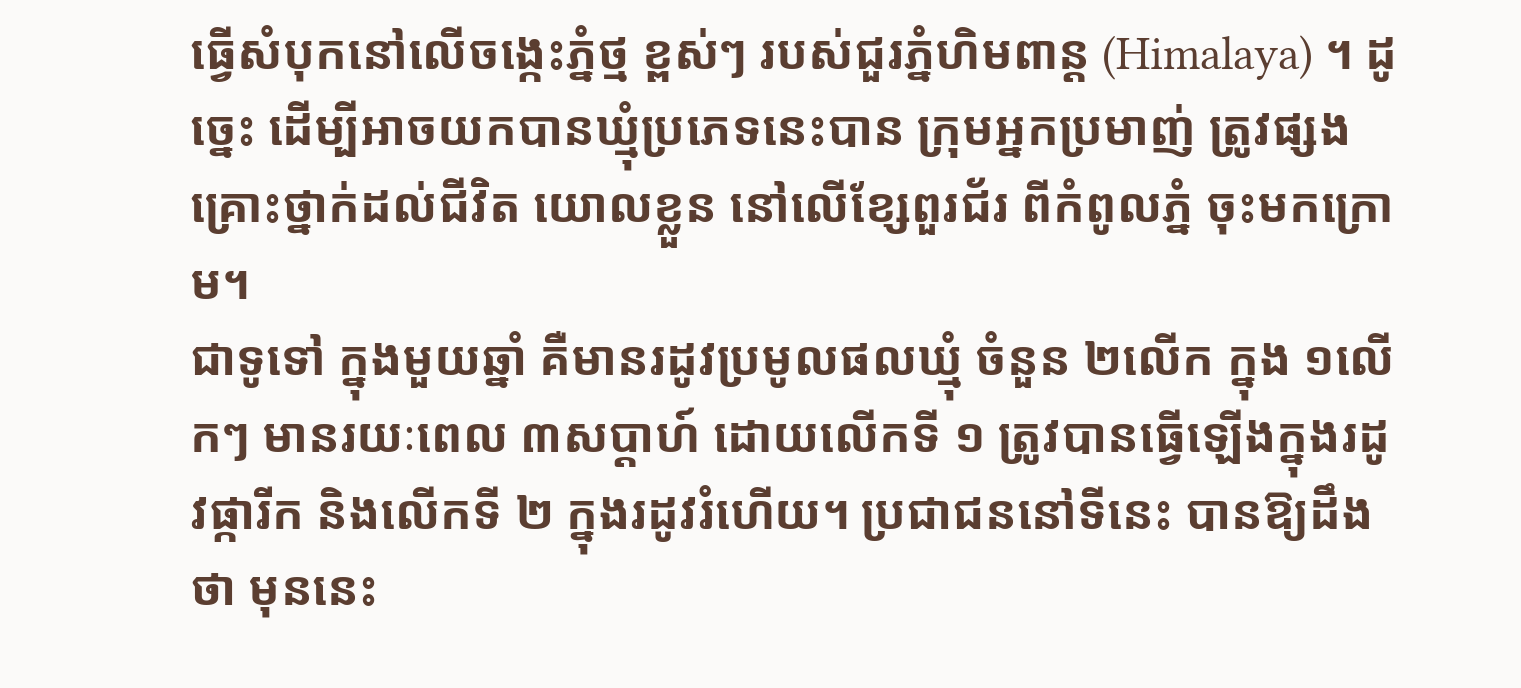ធ្វើសំបុកនៅលើចង្កេះភ្នំថ្ម ខ្ពស់ៗ របស់ជួរភ្នំហិមពាន្ដ (Himalaya) ។ ដូច្នេះ ដើម្បីអាចយកបានឃ្មុំប្រភេទនេះបាន ក្រុមអ្នកប្រមាញ់ ត្រូវផ្សងគ្រោះថ្នាក់ដល់ជីវិត យោលខ្លួន នៅលើខ្សែពួរជ័រ ពីកំពូលភ្នំ ចុះមកក្រោម។
ជាទូទៅ ក្នុងមួយឆ្នាំ គឺមានរដូវប្រមូលផលឃ្មុំ ចំនួន ២លើក ក្នុង ១លើកៗ មានរយៈពេល ៣សប្ដាហ៍ ដោយលើកទី ១ ត្រូវបានធ្វើឡើងក្នុងរដូវផ្ការីក និងលើកទី ២ ក្នុងរដូវរំហើយ។ ប្រជាជននៅទីនេះ បានឱ្យដឹងថា មុននេះ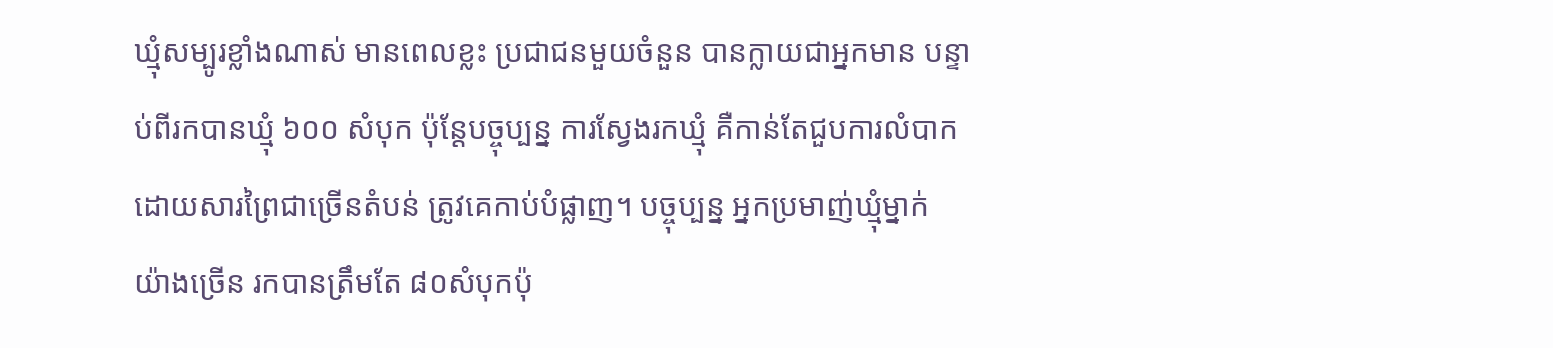ឃ្មុំសម្បូរខ្លាំងណាស់ មានពេលខ្លះ ប្រជាជនមួយចំនួន បានក្លាយជាអ្នកមាន បន្ទាប់ពីរកបានឃ្មុំ ៦០០ សំបុក ប៉ុន្ដែបច្ចុប្បន្ន ការស្វែងរកឃ្មុំ គឺកាន់តែជួបការលំបាក ដោយសារព្រៃជាច្រើនតំបន់ ត្រូវគេកាប់បំផ្លាញ។ បច្ចុប្បន្ន អ្នកប្រមាញ់ឃ្មុំម្នាក់ យ៉ាងច្រើន រកបានត្រឹមតែ ៨០សំបុកប៉ុ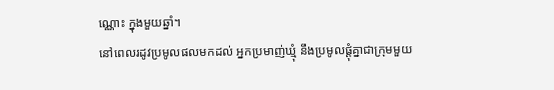ណ្ណោះ ក្នុងមួយឆ្នាំ។
នៅពេលរដូវប្រមូលផលមកដល់ អ្នកប្រមាញ់ឃ្មុំ នឹងប្រមូលផ្ដុំគ្នាជាក្រុមមួយ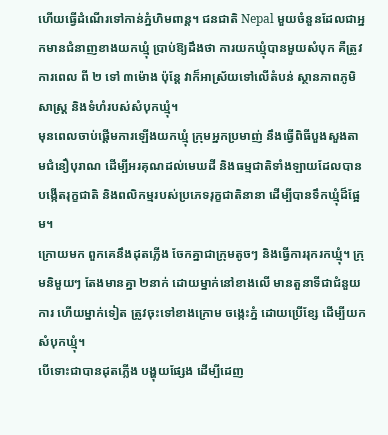ហើយធ្វើដំណើរទៅកាន់ភ្នំហិមពាន្ដ។ ជនជាតិ Nepal មួយចំនួនដែលជាអ្នកមានជំនាញខាងយកឃ្មុំ ប្រាប់ឱ្យដឹងថា ការយកឃ្មុំបានមួយសំបុក គឺត្រូវការពេល ពី ២ ទៅ ៣ម៉ោង ប៉ុន្ដែ វាក៏អាស្រ័យទៅលើតំបន់ ស្ថានភាពភូមិសាស្ដ្រ និងទំហំរបស់សំបុកឃ្មុំ។
មុនពេលចាប់ផ្ដើមការឡើងយកឃ្មុំ ក្រុមអ្នកប្រមាញ់ នឹងធ្វើពិធីបួងសួងតាមជំនឿបុរាណ ដើម្បីអរគុណដល់មេឃដី និងធម្មជាតិទាំងឡាយដែលបានបង្កើតរុក្ខជាតិ និងពលិកម្មរបស់ប្រភេទរុក្ខជាតិនានា ដើម្បីបានទឹកឃ្មុំដ៏ផ្អែម។
ក្រោយមក ពួកគេនឹងដុតភ្លើង ចែកគ្នាជាក្រុមតូចៗ និងធ្វើការរុករកឃ្មុំ។ ក្រុមនិមួយៗ តែងមានគ្នា ២នាក់ ដោយម្នាក់នៅខាងលើ មានតួនាទីជាជំនួយការ ហើយម្នាក់ទៀត ត្រូវចុះទៅខាងក្រោម ចង្កេះភ្នំ ដោយប្រើខ្សែ ដើម្បីយកសំបុកឃ្មុំ។
បើទោះជាបានដុតភ្លើង បង្ហុយផ្សែង ដើម្បីដេញ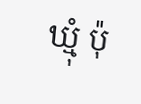ឃ្មុំ ប៉ុ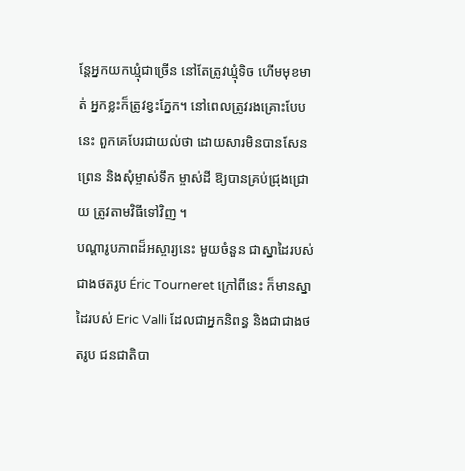ន្ដែអ្នកយកឃ្មុំជាច្រើន នៅតែត្រូវឃ្មុំទិច ហើមមុខមាត់ អ្នកខ្លះក៏ត្រូវខ្វះភ្នែក។ នៅពេលត្រូវរងគ្រោះបែបនេះ ពួកគេបែរជាយល់ថា ដោយសារមិនបានសែនព្រេន និងសុំម្ចាស់ទឹក ម្ចាស់ដី ឱ្យបានគ្រប់ជ្រុងជ្រោយ ត្រូវតាមវិធីទៅវិញ ។
បណ្ដារូបភាពដ៏អស្ចារ្យនេះ មួយចំនួន ជាស្នាដៃរបស់ជាងថតរូប Éric Tourneret ក្រៅពីនេះ ក៏មានស្នាដៃរបស់ Eric Valli ដែលជាអ្នកនិពន្ធ និងជាជាងថតរូប ជនជាតិបា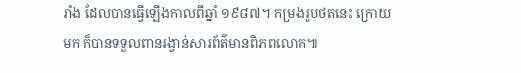រាំង ដែលបានធ្វើឡើងកាលពីឆ្នាំ ១៩៨៧។ កម្រងរូបថតនេះ ក្រោយមក ក៏បានទទួលពានរង្វាន់សារព័ត៌មានពិភពលោក៕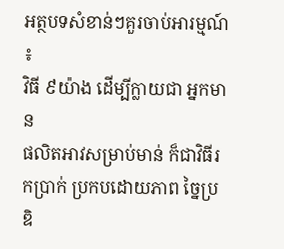អត្ថបទសំខាន់ៗគួរចាប់អារម្មណ៍ ៖
វិធី ៩យ៉ាង ដើម្បីក្លាយជា អ្នកមាន
ផលិតអាវសម្រាប់មាន់ ក៏ជាវិធីរកប្រាក់ ប្រកបដោយភាព ច្នៃប្រឌិ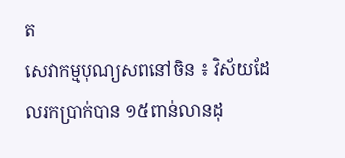ត
សេវាកម្មបុណ្យសពនៅចិន ៖ វិស័យដែលរកប្រាក់បាន ១៥ពាន់លានដុ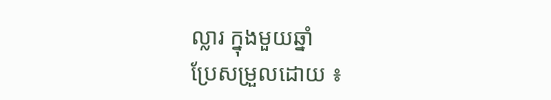ល្លារ ក្នុងមួយឆ្នាំ
ប្រែសម្រួលដោយ ៖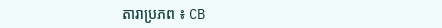តារាប្រភព ៖ CB